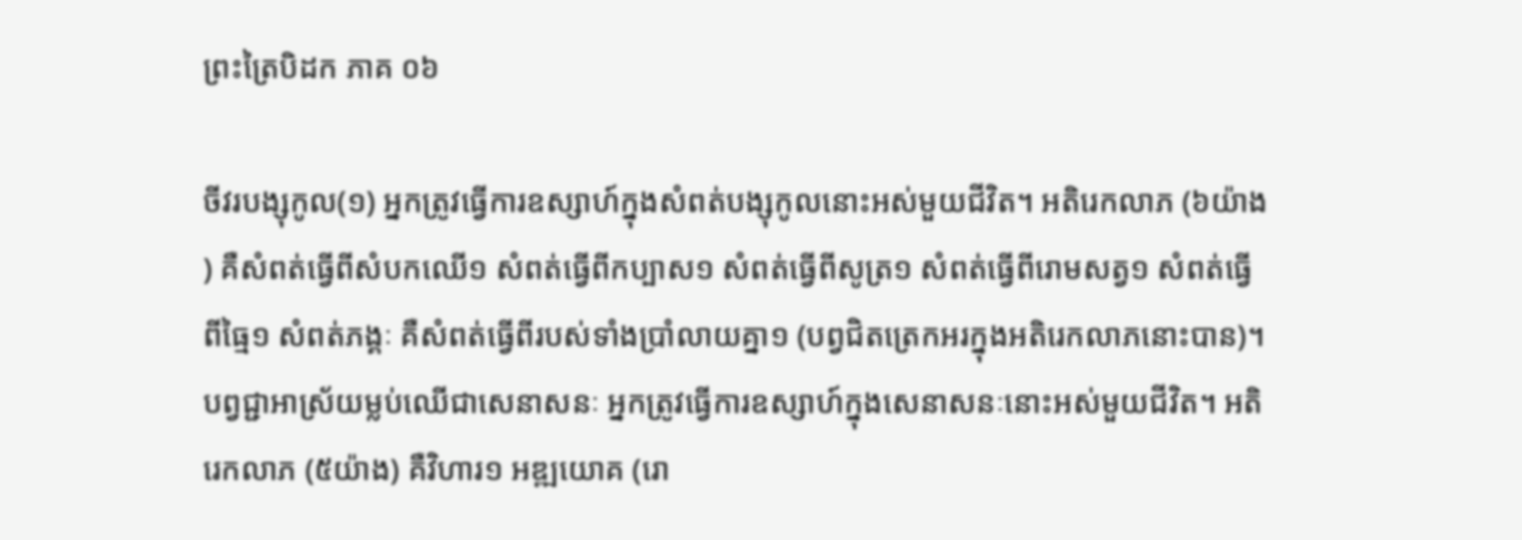ព្រះត្រៃបិដក ភាគ ០៦

ចីវរបង្សុកូល(១) អ្នកត្រូវធ្វើការឧស្សាហ៍ក្នុងសំពត់បង្សុកូលនោះអស់មួយជីវិត។ អតិរេកលាភ (៦យ៉ាង) គឺសំពត់ធ្វើពីសំបកឈើ១ សំពត់ធ្វើពីកប្បាស១ សំពត់ធ្វើពីសូត្រ១ សំពត់ធ្វើពីរោមសត្វ១ សំពត់ធ្វើពីធ្មៃ១ សំពត់ភង្គៈ គឺសំពត់ធ្វើពីរបស់ទាំងប្រាំលាយគ្នា១ (បព្វជិតត្រេកអរក្នុងអតិរេកលាភនោះបាន)។ បព្វជ្ជាអាស្រ័យម្លប់ឈើជាសេនាសនៈ អ្នកត្រូវធ្វើការឧស្សាហ៍ក្នុងសេនាសនៈនោះអស់មួយជីវិត។ អតិរេកលាភ (៥យ៉ាង) គឺវិហារ១ អឌ្ឍយោគ (រោ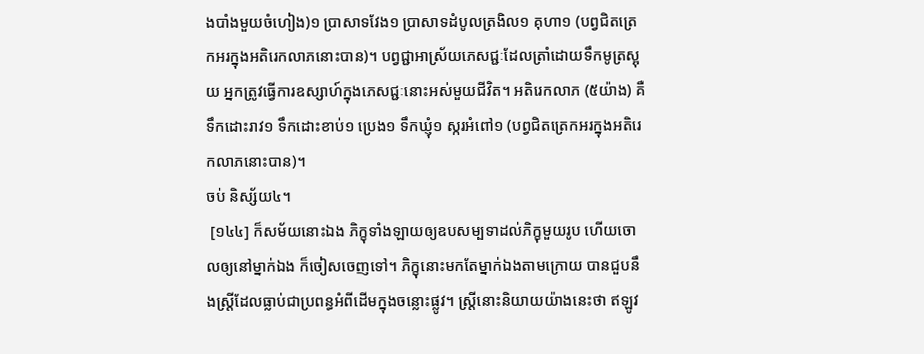ងបាំងមួយចំហៀង)១ ប្រាសាទវែង១ ប្រាសាទដំបូលត្រងិល១ គុហា១ (បព្វជិតត្រេកអរក្នុងអតិរេកលាភនោះបាន)។ បព្វជ្ជាអាស្រ័យភេសជ្ជៈដែលត្រាំដោយទឹកមូត្រស្អុយ អ្នកត្រូវធ្វើការឧស្សាហ៍ក្នុងភេសជ្ជៈនោះអស់មួយជីវិត។ អតិរេកលាភ (៥យ៉ាង) គឺទឹកដោះរាវ១ ទឹកដោះខាប់១ ប្រេង១ ទឹកឃ្ញុំ១ ស្ករអំពៅ១ (បព្វជិតត្រេកអរក្នុងអតិរេកលាភនោះបាន)។
ចប់ និស្ស័យ៤។
 [១៤៤] ក៏សម័យនោះឯង ភិក្ខុទាំងឡាយឲ្យឧបសម្បទាដល់ភិក្ខុមួយរូប ហើយចោលឲ្យនៅម្នាក់ឯង ក៏ចៀសចេញទៅ។ ភិក្ខុនោះមកតែម្នាក់ឯងតាមក្រោយ បានជួបនឹងស្រ្តីដែលធ្លាប់ជាប្រពន្ធអំពីដើមក្នុងចន្លោះផ្លូវ។ ស្រ្តីនោះនិយាយយ៉ាងនេះថា ឥឡូវ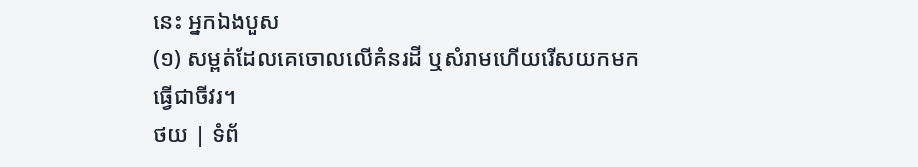នេះ អ្នកឯងបួស
(១) សម្ពត់ដែលគេចោលលើគំនរដី ឬសំរាមហើយរើសយកមកធ្វើជាចីវរ។
ថយ | ទំព័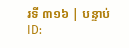រទី ៣១៦ | បន្ទាប់
ID: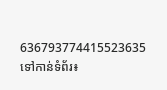636793774415523635
ទៅកាន់ទំព័រ៖